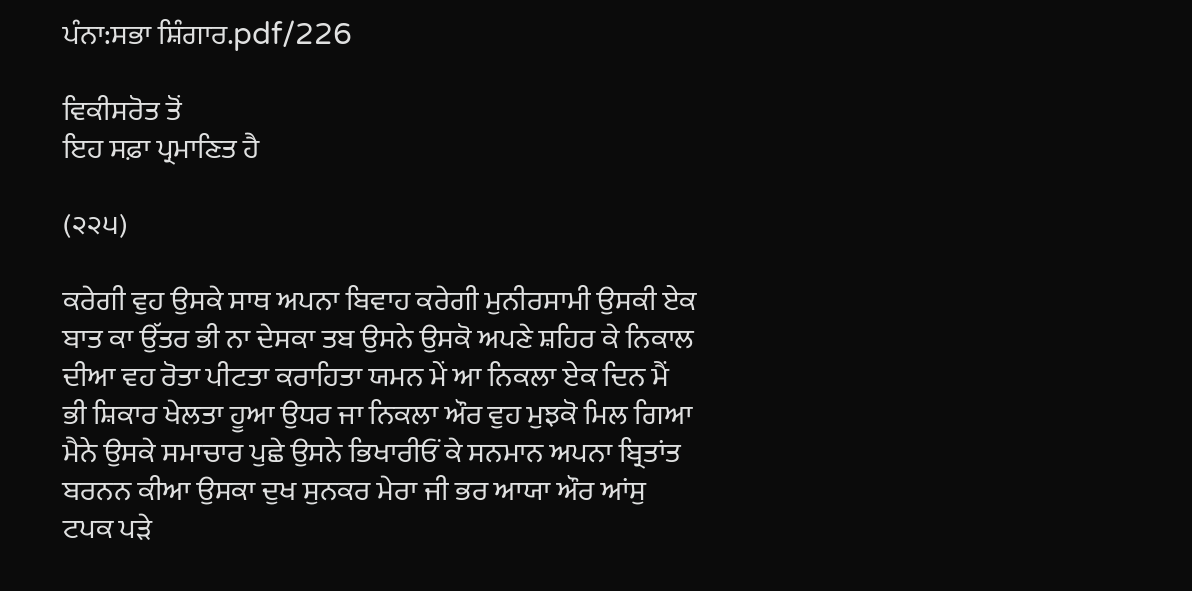ਪੰਨਾ:ਸਭਾ ਸ਼ਿੰਗਾਰ.pdf/226

ਵਿਕੀਸਰੋਤ ਤੋਂ
ਇਹ ਸਫ਼ਾ ਪ੍ਰਮਾਣਿਤ ਹੈ

(੨੨੫)

ਕਰੇਗੀ ਵੁਹ ਉਸਕੇ ਸਾਥ ਅਪਨਾ ਬਿਵਾਹ ਕਰੇਗੀ ਮੁਨੀਰਸਾਮੀ ਉਸਕੀ ਏਕ ਬਾਤ ਕਾ ਉੱਤਰ ਭੀ ਨਾ ਦੇਸਕਾ ਤਬ ਉਸਨੇ ਉਸਕੋ ਅਪਣੇ ਸ਼ਹਿਰ ਕੇ ਨਿਕਾਲ ਦੀਆ ਵਹ ਰੋਤਾ ਪੀਟਤਾ ਕਰਾਹਿਤਾ ਯਮਨ ਮੇਂ ਆ ਨਿਕਲਾ ਏਕ ਦਿਨ ਮੈਂ ਭੀ ਸ਼ਿਕਾਰ ਖੇਲਤਾ ਹੂਆ ਉਧਰ ਜਾ ਨਿਕਲਾ ਔਰ ਵੁਹ ਮੁਝਕੋ ਮਿਲ ਗਿਆ ਮੈਨੇ ਉਸਕੇ ਸਮਾਚਾਰ ਪੁਛੇ ਉਸਨੇ ਭਿਖਾਰੀਓਂ ਕੇ ਸਨਮਾਨ ਅਪਨਾ ਬ੍ਰਿਤਾਂਤ ਬਰਨਨ ਕੀਆ ਉਸਕਾ ਦੁਖ ਸੁਨਕਰ ਮੇਰਾ ਜੀ ਭਰ ਆਯਾ ਔਰ ਆਂਸੁ ਟਪਕ ਪੜੇ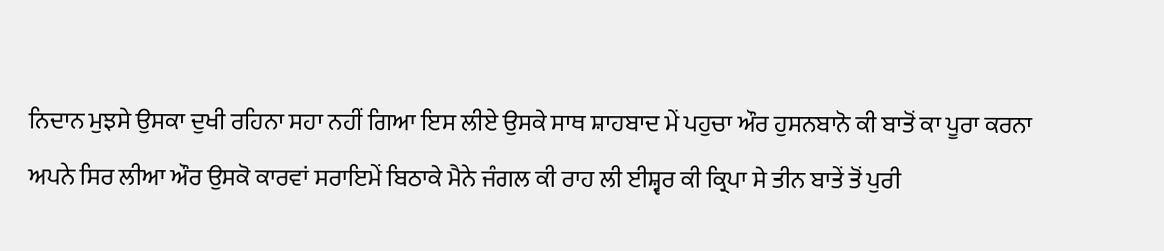ਨਿਦਾਨ ਮੁਝਸੇ ਉਸਕਾ ਦੁਖੀ ਰਹਿਨਾ ਸਹਾ ਨਹੀਂ ਗਿਆ ਇਸ ਲੀਏ ਉਸਕੇ ਸਾਥ ਸ਼ਾਹਬਾਦ ਮੇਂ ਪਹੁਚਾ ਔਰ ਹੁਸਨਬਾਨੋ ਕੀ ਬਾਤੋਂ ਕਾ ਪੂਰਾ ਕਰਨਾ ਅਪਨੇ ਸਿਰ ਲੀਆ ਔਰ ਉਸਕੋ ਕਾਰਵਾਂ ਸਰਾਇਮੇਂ ਬਿਠਾਕੇ ਮੈਨੇ ਜੰਗਲ ਕੀ ਰਾਹ ਲੀ ਈਸ਼੍ਵਰ ਕੀ ਕ੍ਰਿਪਾ ਸੇ ਤੀਨ ਬਾਤੇਂ ਤੋਂ ਪੁਰੀ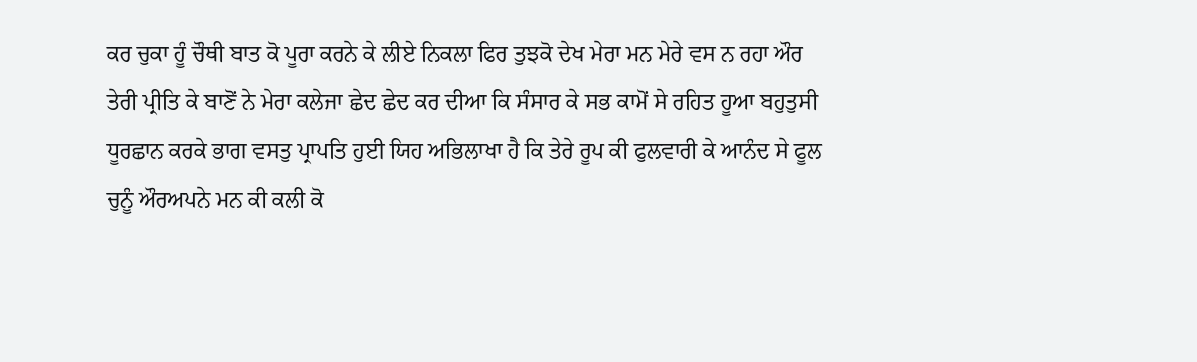ਕਰ ਚੁਕਾ ਹੂੰ ਚੌਥੀ ਬਾਤ ਕੋ ਪੂਰਾ ਕਰਨੇ ਕੇ ਲੀਏ ਨਿਕਲਾ ਫਿਰ ਤੁਝਕੋ ਦੇਖ ਮੇਰਾ ਮਨ ਮੇਰੇ ਵਸ ਨ ਰਹਾ ਔਰ ਤੇਰੀ ਪ੍ਰੀਤਿ ਕੇ ਬਾਣੋਂ ਨੇ ਮੇਰਾ ਕਲੇਜਾ ਛੇਦ ਛੇਦ ਕਰ ਦੀਆ ਕਿ ਸੰਸਾਰ ਕੇ ਸਭ ਕਾਮੋਂ ਸੇ ਰਹਿਤ ਹੂਆ ਬਹੁਤੁਸੀ ਧੂਰਛਾਨ ਕਰਕੇ ਭਾਗ ਵਸਤੁ ਪ੍ਰਾਪਤਿ ਹੁਈ ਯਿਹ ਅਭਿਲਾਖਾ ਹੈ ਕਿ ਤੇਰੇ ਰੂਪ ਕੀ ਫੁਲਵਾਰੀ ਕੇ ਆਨੰਦ ਸੇ ਫੂਲ ਚੁਨੂੰ ਔਰਅਪਨੇ ਮਨ ਕੀ ਕਲੀ ਕੋ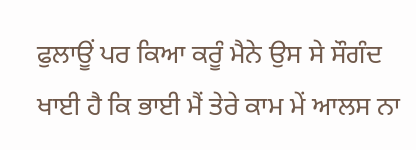ਫੁਲਾਊਂ ਪਰ ਕਿਆ ਕਰੂੰ ਮੈਨੇ ਉਸ ਸੇ ਸੌਗੰਦ ਖਾਈ ਹੈ ਕਿ ਭਾਈ ਮੈਂ ਤੇਰੇ ਕਾਮ ਮੇਂ ਆਲਸ ਨਾ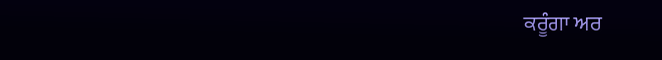ਕਰੂੰਗਾ ਅਰ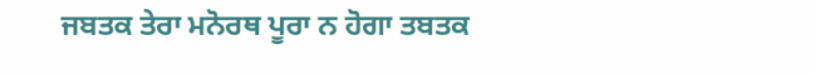ਜਬਤਕ ਤੇਰਾ ਮਨੋਰਥ ਪੂਰਾ ਨ ਹੋਗਾ ਤਬਤਕ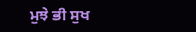ਮੁਝੇ ਭੀ ਸੁਖ